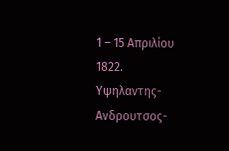1 – 15 Απριλίου 1822.
Υψηλαντης-Ανδρουτσος-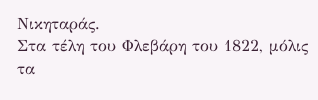Νικηταράς.
Στα τέλη του Φλεβάρη του 1822, μόλις τα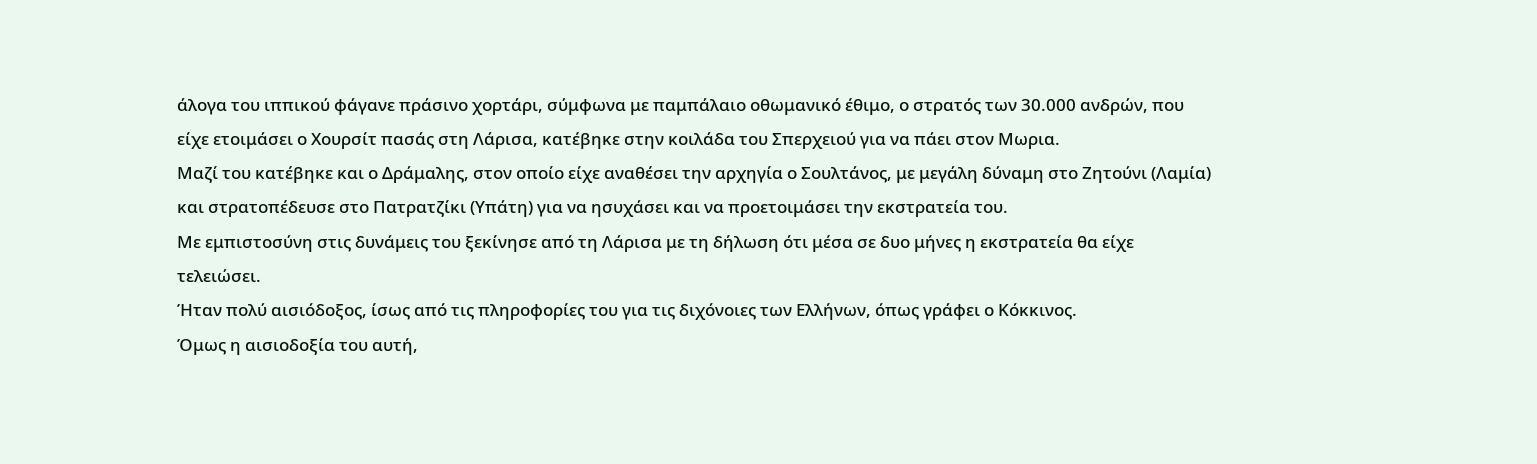άλογα του ιππικού φάγανε πράσινο χορτάρι, σύμφωνα με παμπάλαιο οθωμανικό έθιμο, ο στρατός των 30.000 ανδρών, που είχε ετοιμάσει ο Χουρσίτ πασάς στη Λάρισα, κατέβηκε στην κοιλάδα του Σπερχειού για να πάει στον Μωρια.
Μαζί του κατέβηκε και ο Δράμαλης, στον οποίο είχε αναθέσει την αρχηγία ο Σουλτάνος, με μεγάλη δύναμη στο Ζητούνι (Λαμία) και στρατοπέδευσε στο Πατρατζίκι (Υπάτη) για να ησυχάσει και να προετοιμάσει την εκστρατεία του.
Με εμπιστοσύνη στις δυνάμεις του ξεκίνησε από τη Λάρισα με τη δήλωση ότι μέσα σε δυο μήνες η εκστρατεία θα είχε τελειώσει.
Ήταν πολύ αισιόδοξος, ίσως από τις πληροφορίες του για τις διχόνοιες των Ελλήνων, όπως γράφει ο Κόκκινος.
Όμως η αισιοδοξία του αυτή,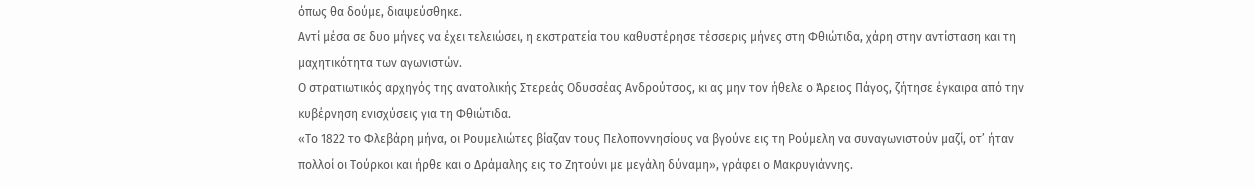όπως θα δούμε, διαψεύσθηκε.
Αντί μέσα σε δυο μήνες να έχει τελειώσει, η εκστρατεία του καθυστέρησε τέσσερις μήνες στη Φθιώτιδα, χάρη στην αντίσταση και τη μαχητικότητα των αγωνιστών.
Ο στρατιωτικός αρχηγός της ανατολικής Στερεάς Οδυσσέας Ανδρούτσος, κι ας μην τον ήθελε ο Άρειος Πάγος, ζήτησε έγκαιρα από την κυβέρνηση ενισχύσεις για τη Φθιώτιδα.
«Το 1822 το Φλεβάρη μήνα, οι Ρουμελιώτες βίαζαν τους Πελοποννησίους να βγούνε εις τη Ρούμελη να συναγωνιστούν μαζί, οτ’ ήταν πολλοί οι Τούρκοι και ήρθε και ο Δράμαλης εις το Ζητούνι με μεγάλη δύναμη», γράφει ο Μακρυγιάννης.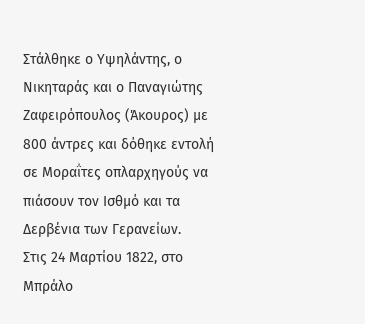Στάλθηκε ο Υψηλάντης, ο Νικηταράς και ο Παναγιώτης Ζαφειρόπουλος (Άκουρος) με 800 άντρες και δόθηκε εντολή σε Μοραΐτες οπλαρχηγούς να πιάσουν τον Ισθμό και τα Δερβένια των Γερανείων.
Στις 24 Μαρτίου 1822, στο Μπράλο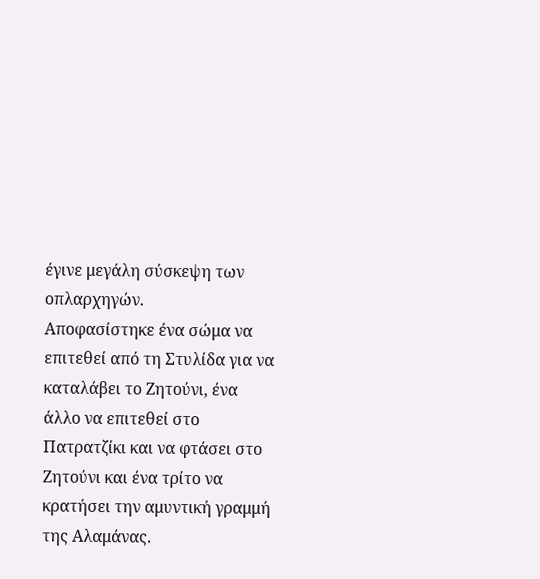έγινε μεγάλη σύσκεψη των οπλαρχηγών.
Αποφασίστηκε ένα σώμα να επιτεθεί από τη Στυλίδα για να καταλάβει το Ζητούνι, ένα άλλο να επιτεθεί στο Πατρατζίκι και να φτάσει στο Ζητούνι και ένα τρίτο να κρατήσει την αμυντική γραμμή της Αλαμάνας.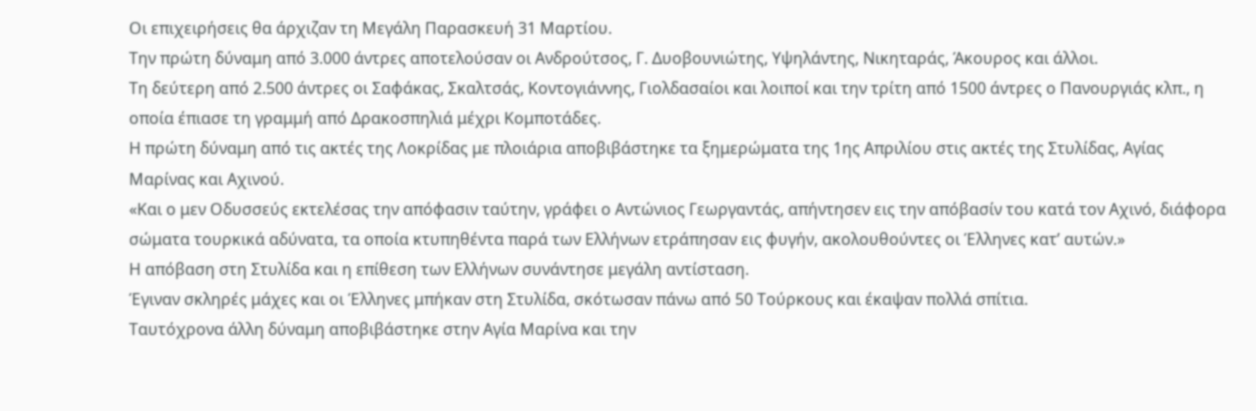Οι επιχειρήσεις θα άρχιζαν τη Μεγάλη Παρασκευή 31 Μαρτίου.
Την πρώτη δύναμη από 3.000 άντρες αποτελούσαν οι Ανδρούτσος, Γ. Δυοβουνιώτης, Υψηλάντης, Νικηταράς, Άκουρος και άλλοι.
Τη δεύτερη από 2.500 άντρες οι Σαφάκας, Σκαλτσάς, Κοντογιάννης, Γιολδασαίοι και λοιποί και την τρίτη από 1500 άντρες ο Πανουργιάς κλπ., η οποία έπιασε τη γραμμή από Δρακοσπηλιά μέχρι Κομποτάδες.
Η πρώτη δύναμη από τις ακτές της Λοκρίδας με πλοιάρια αποβιβάστηκε τα ξημερώματα της 1ης Απριλίου στις ακτές της Στυλίδας, Αγίας Μαρίνας και Αχινού.
«Και ο μεν Οδυσσεύς εκτελέσας την απόφασιν ταύτην, γράφει ο Αντώνιος Γεωργαντάς, απήντησεν εις την απόβασίν του κατά τον Αχινό, διάφορα σώματα τουρκικά αδύνατα, τα οποία κτυπηθέντα παρά των Ελλήνων ετράπησαν εις φυγήν, ακολουθούντες οι Έλληνες κατ’ αυτών.»
Η απόβαση στη Στυλίδα και η επίθεση των Ελλήνων συνάντησε μεγάλη αντίσταση.
Έγιναν σκληρές μάχες και οι Έλληνες μπήκαν στη Στυλίδα, σκότωσαν πάνω από 50 Τούρκους και έκαψαν πολλά σπίτια.
Ταυτόχρονα άλλη δύναμη αποβιβάστηκε στην Αγία Μαρίνα και την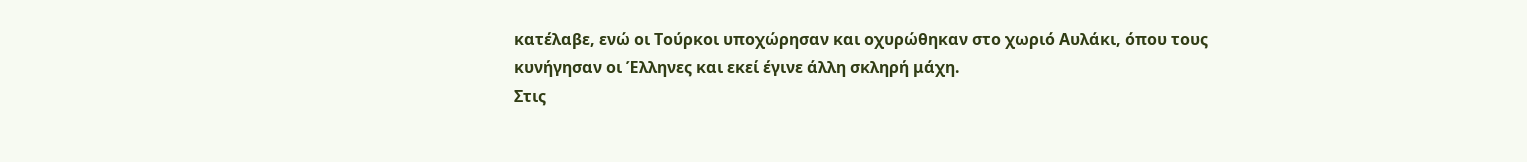κατέλαβε, ενώ οι Τούρκοι υποχώρησαν και οχυρώθηκαν στο χωριό Αυλάκι, όπου τους κυνήγησαν οι Έλληνες και εκεί έγινε άλλη σκληρή μάχη.
Στις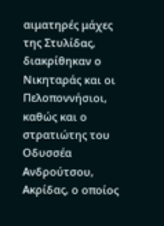αιματηρές μάχες της Στυλίδας, διακρίθηκαν ο Νικηταράς και οι Πελοποννήσιοι, καθώς και ο στρατιώτης του Οδυσσέα Ανδρούτσου, Ακρίδας, ο οποίος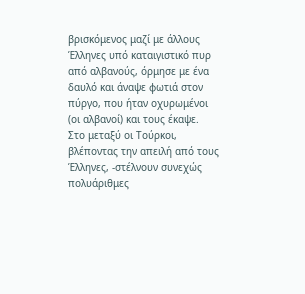βρισκόμενος μαζί με άλλους Έλληνες υπό καταιγιστικό πυρ από αλβανούς, όρμησε με ένα δαυλό και άναψε φωτιά στον πύργο, που ήταν οχυρωμένοι (οι αλβανοί) και τους έκαψε.
Στο μεταξύ οι Τούρκοι, βλέποντας την απειλή από τους Έλληνες, -στέλνουν συνεχώς πολυάριθμες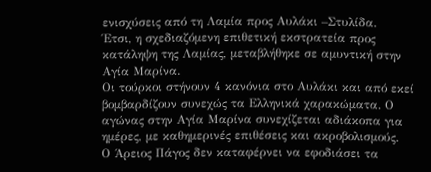ενισχύσεις από τη Λαμία προς Αυλάκι –Στυλίδα.
Έτσι, η σχεδιαζόμενη επιθετική εκστρατεία προς κατάληψη της Λαμίας, μεταβλήθηκε σε αμυντική στην Αγία Μαρίνα.
Οι τούρκοι στήνουν 4 κανόνια στο Αυλάκι και από εκεί βομβαρδίζουν συνεχώς τα Ελληνικά χαρακώματα. Ο αγώνας στην Αγία Μαρίνα συνεχίζεται αδιάκοπα για ημέρες, με καθημερινές επιθέσεις και ακροβολισμούς.
Ο Άρειος Πάγος δεν καταφέρνει να εφοδιάσει τα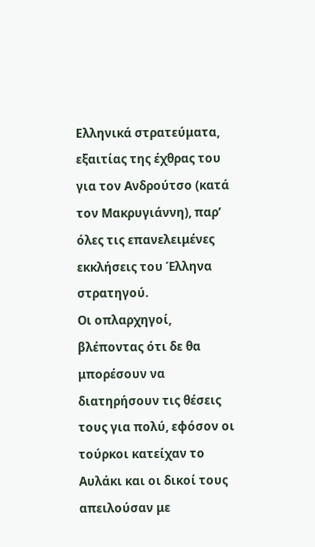Ελληνικά στρατεύματα, εξαιτίας της έχθρας του για τον Ανδρούτσο (κατά τον Μακρυγιάννη), παρ’ όλες τις επανελειμένες εκκλήσεις του Έλληνα στρατηγού.
Οι οπλαρχηγοί, βλέποντας ότι δε θα μπορέσουν να διατηρήσουν τις θέσεις τους για πολύ, εφόσον οι τούρκοι κατείχαν το Αυλάκι και οι δικοί τους απειλούσαν με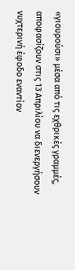«γιουρούσι» μέσα από τις εχθρικές γραμμές, αποφασίζουν στις 13 Απριλίου να διενεργήσουν νυχτερινή έφοδο εναντίον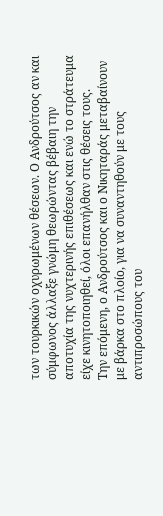των τουρκικών οχυρωμένων θέσεων. Ο Ανδρούτσος αν και σύμφωνος άλλαξε γνώμη θεωρώντας βέβαιη την αποτυχία της νυχτερινής επιθέσεως και ενώ το στράτευμα είχε κινητοποιηθεί, όλοι επανήλθαν στις θέσεις τους.
Την επόμενη, ο Ανδρούτσος και ο Νικηταράς μεταβαίνουν με βάρκα στο πλοίο, για να συναντηθούν με τους αντιπροσώπους του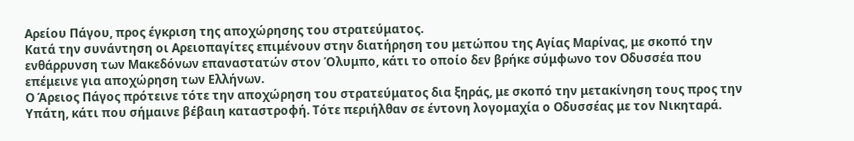Αρείου Πάγου, προς έγκριση της αποχώρησης του στρατεύματος.
Κατά την συνάντηση οι Αρειοπαγίτες επιμένουν στην διατήρηση του μετώπου της Αγίας Μαρίνας, με σκοπό την ενθάρρυνση των Μακεδόνων επαναστατών στον Όλυμπο, κάτι το οποίο δεν βρήκε σύμφωνο τον Οδυσσέα που επέμεινε για αποχώρηση των Ελλήνων.
Ο Άρειος Πάγος πρότεινε τότε την αποχώρηση του στρατεύματος δια ξηράς, με σκοπό την μετακίνηση τους προς την Υπάτη, κάτι που σήμαινε βέβαιη καταστροφή. Τότε περιήλθαν σε έντονη λογομαχία ο Οδυσσέας με τον Νικηταρά.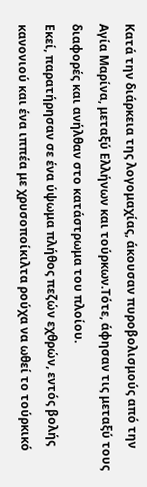Κατά την διάρκεια της λογομαχίας, άκουσαν πυροβολισμούς από την Αγία Μαρίνα, μεταξύ Ελλήνων και τούρκων.Τότε, άφησαν τις μεταξύ τους διαφορές και ανήλθαν στο κατάστρωμα του πλοίου.
Εκεί, παρατήρησαν σε ένα ύψωμα πλήθος πεζών εχθρών, εντός βολής κανονιού και ένα ιππέα με χρυσοποίκιλτα ρούχα να ωθεί το τούρκικό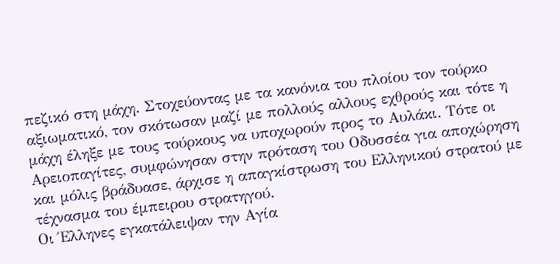πεζικό στη μάχη. Στοχεύοντας με τα κανόνια του πλοίου τον τούρκο αξιωματικό, τον σκότωσαν μαζί με πολλούς αλλους εχθρούς και τότε η μάχη έληξε με τους τούρκους να υποχωρούν προς το Αυλάκι. Τότε οι Αρειοπαγίτες, συμφώνησαν στην πρόταση του Οδυσσέα για αποχώρηση και μόλις βράδυασε, άρχισε η απαγκίστρωση του Ελληνικού στρατού με τέχνασμα του έμπειρου στρατηγού.
Οι Έλληνες εγκατάλειψαν την Αγία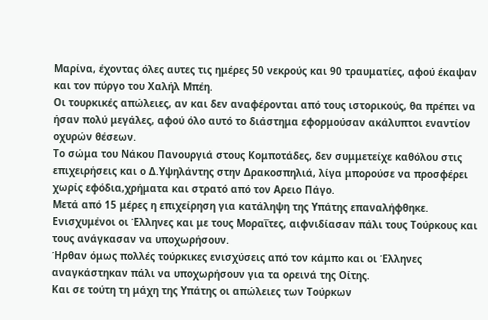Μαρίνα, έχοντας όλες αυτες τις ημέρες 50 νεκρούς και 90 τραυματίες, αφού έκαψαν και τον πύργο του Χαλήλ Μπέη.
Οι τουρκικές απώλειες, αν και δεν αναφέρονται από τους ιστορικούς, θα πρέπει να ήσαν πολύ μεγάλες, αφού όλο αυτό το διάστημα εφορμούσαν ακάλυπτοι εναντίον οχυρών θέσεων.
Το σώμα του Νάκου Πανουργιά στους Κομποτάδες, δεν συμμετείχε καθόλου στις επιχειρήσεις και ο Δ.Υψηλάντης στην Δρακοσπηλιά, λίγα μπορούσε να προσφέρει χωρίς εφόδια,χρήματα και στρατό από τον Αρειο Πάγο.
Μετά από 15 μέρες η επιχείρηση για κατάληψη της Υπάτης επαναλήφθηκε. Ενισχυμένοι οι Έλληνες και με τους Μοραΐτες, αιφνιδίασαν πάλι τους Τούρκους και τους ανάγκασαν να υποχωρήσουν.
Ήρθαν όμως πολλές τούρκικες ενισχύσεις από τον κάμπο και οι Έλληνες αναγκάστηκαν πάλι να υποχωρήσουν για τα ορεινά της Οίτης.
Και σε τούτη τη μάχη της Υπάτης οι απώλειες των Τούρκων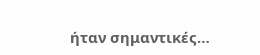ήταν σημαντικές…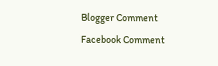Blogger Comment
Facebook Comment